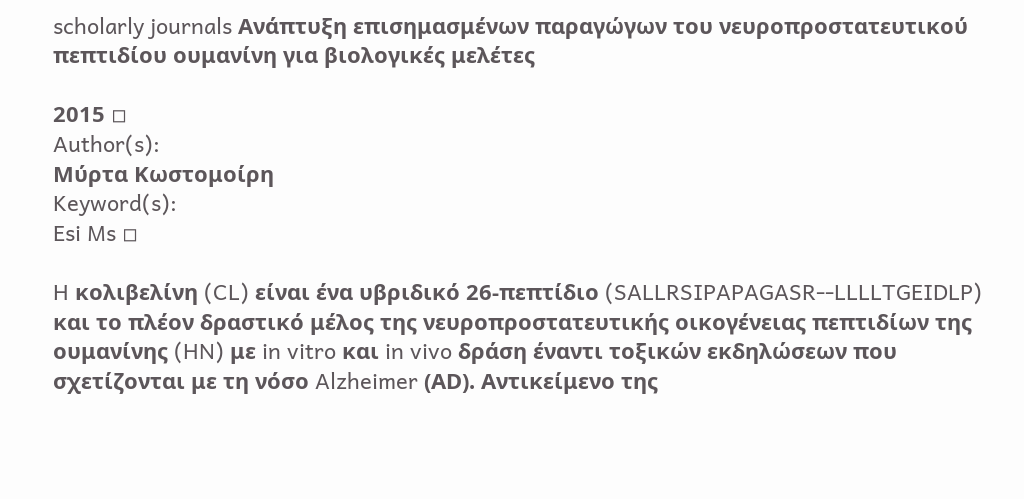scholarly journals Ανάπτυξη επισημασμένων παραγώγων του νευροπροστατευτικού πεπτιδίου ουμανίνη για βιολογικές μελέτες

2015 ◽
Author(s):
Μύρτα Κωστομοίρη
Keyword(s):
Esi Ms ◽

H κολιβελίνη (CL) είναι ένα υβριδικό 26-πεπτίδιο (SALLRSIPAPAGASR--LLLLTGEIDLP) και το πλέον δραστικό μέλος της νευροπροστατευτικής οικογένειας πεπτιδίων της ουμανίνης (HN) με in vitro και in vivo δράση έναντι τοξικών εκδηλώσεων που σχετίζονται με τη νόσο Alzheimer (ΑD). Αντικείμενο της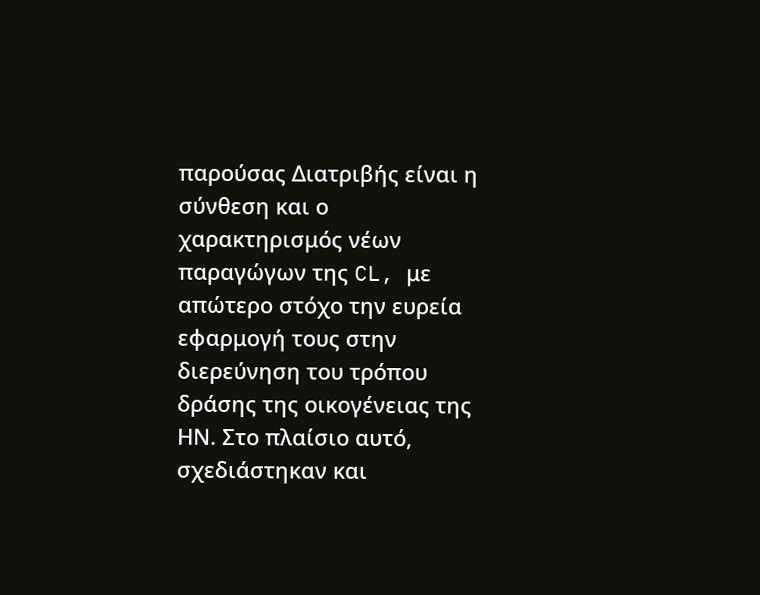παρούσας Διατριβής είναι η σύνθεση και ο χαρακτηρισμός νέων παραγώγων της CL, με απώτερο στόχο την ευρεία εφαρμογή τους στην διερεύνηση του τρόπου δράσης της οικογένειας της ΗΝ. Στο πλαίσιο αυτό, σχεδιάστηκαν και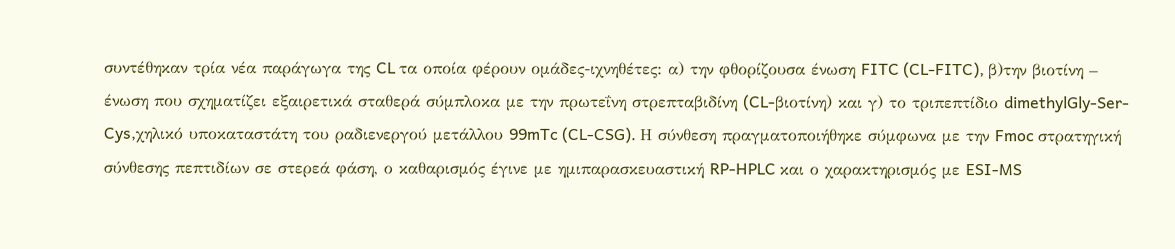συντέθηκαν τρία νέα παράγωγα της CL τα οποία φέρουν ομάδες-ιχνηθέτες: α) την φθορίζουσα ένωση FITC (CL-FITC), β)την βιοτίνη – ένωση που σχηματίζει εξαιρετικά σταθερά σύμπλοκα με την πρωτεΐνη στρεπταβιδίνη (CL-βιοτίνη) και γ) το τριπεπτίδιο dimethylGly-Ser-Cys,χηλικό υποκαταστάτη του ραδιενεργού μετάλλου 99mTc (CL-CSG). Η σύνθεση πραγματοποιήθηκε σύμφωνα με την Fmoc στρατηγική σύνθεσης πεπτιδίων σε στερεά φάση, ο καθαρισμός έγινε με ημιπαρασκευαστική RP-HPLC και ο χαρακτηρισμός με ESI-MS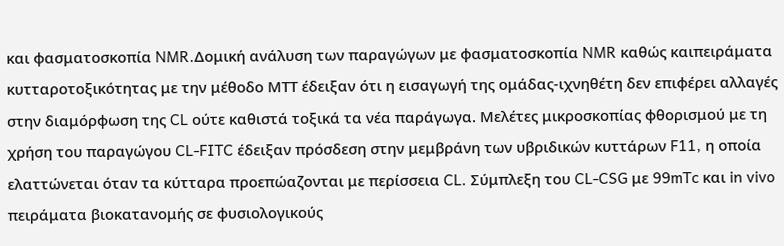και φασματοσκοπία NMR.Δομική ανάλυση των παραγώγων με φασματοσκοπία NMR καθώς καιπειράματα κυτταροτοξικότητας με την μέθοδο ΜΤΤ έδειξαν ότι η εισαγωγή της ομάδας-ιχνηθέτη δεν επιφέρει αλλαγές στην διαμόρφωση της CL ούτε καθιστά τοξικά τα νέα παράγωγα. Μελέτες μικροσκοπίας φθορισμού με τη χρήση του παραγώγου CL-FITC έδειξαν πρόσδεση στην μεμβράνη των υβριδικών κυττάρων F11, η οποία ελαττώνεται όταν τα κύτταρα προεπώαζονται με περίσσεια CL. Σύμπλεξη του CL-CSG με 99mTc και in vivo πειράματα βιοκατανομής σε φυσιολογικούς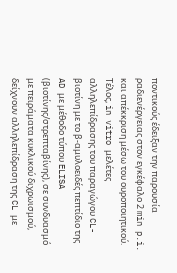ποντικούς έδειξαν την παρουσία ραδιενέργειας στον εγκέφαλο 2 min p.i. και απέκκριση μέσω του ουροποιητικού. Τέλος, in vitro μελέτες αλληλεπίδρασης του παραγώγου CL-βιοτίνη με το β-αμυλοειδές πεπτίδιο της AD με μέθοδο τύπου ELISA (βιοτίνης/στρεπταβίνης), σε συνδυασμό με πειράματα κυκλικού διχρωισμού, δείχνουν αλληλεπίδραση της CL με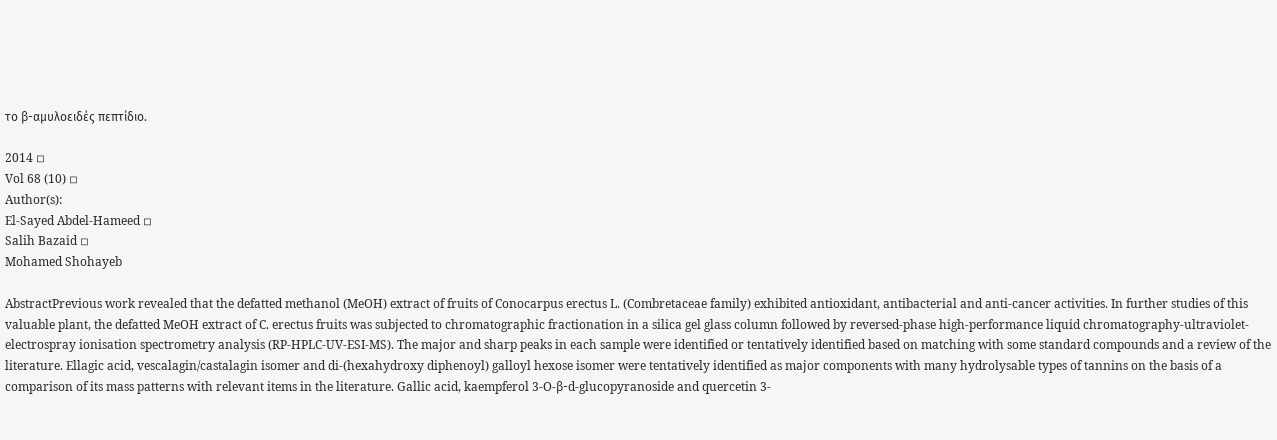το β-αμυλοειδές πεπτίδιο.

2014 ◽
Vol 68 (10) ◽
Author(s):
El-Sayed Abdel-Hameed ◽
Salih Bazaid ◽
Mohamed Shohayeb

AbstractPrevious work revealed that the defatted methanol (MeOH) extract of fruits of Conocarpus erectus L. (Combretaceae family) exhibited antioxidant, antibacterial and anti-cancer activities. In further studies of this valuable plant, the defatted MeOH extract of C. erectus fruits was subjected to chromatographic fractionation in a silica gel glass column followed by reversed-phase high-performance liquid chromatography-ultraviolet-electrospray ionisation spectrometry analysis (RP-HPLC-UV-ESI-MS). The major and sharp peaks in each sample were identified or tentatively identified based on matching with some standard compounds and a review of the literature. Ellagic acid, vescalagin/castalagin isomer and di-(hexahydroxy diphenoyl) galloyl hexose isomer were tentatively identified as major components with many hydrolysable types of tannins on the basis of a comparison of its mass patterns with relevant items in the literature. Gallic acid, kaempferol 3-O-β-d-glucopyranoside and quercetin 3-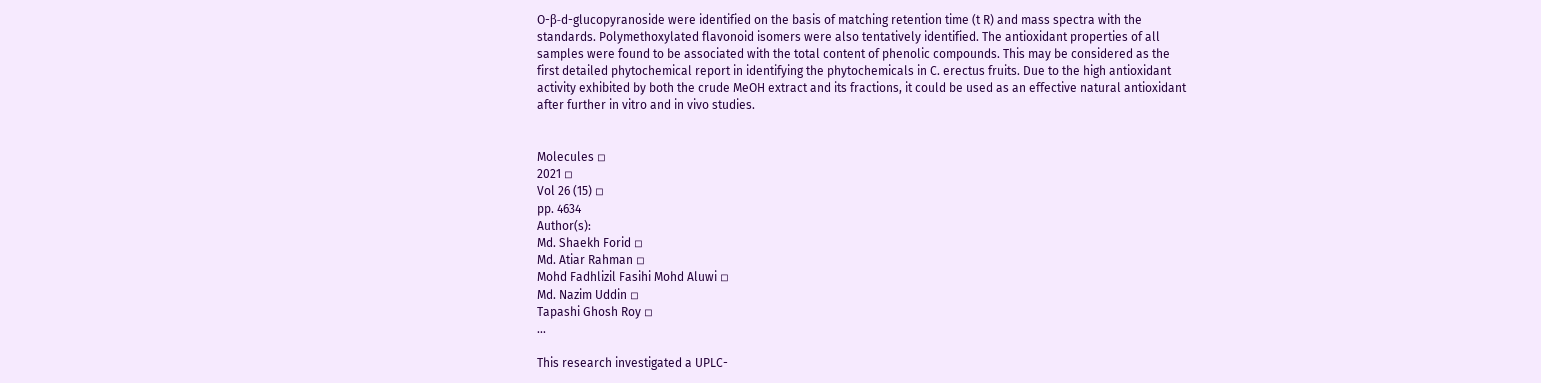O-β-d-glucopyranoside were identified on the basis of matching retention time (t R) and mass spectra with the standards. Polymethoxylated flavonoid isomers were also tentatively identified. The antioxidant properties of all samples were found to be associated with the total content of phenolic compounds. This may be considered as the first detailed phytochemical report in identifying the phytochemicals in C. erectus fruits. Due to the high antioxidant activity exhibited by both the crude MeOH extract and its fractions, it could be used as an effective natural antioxidant after further in vitro and in vivo studies.


Molecules ◽
2021 ◽
Vol 26 (15) ◽
pp. 4634
Author(s):
Md. Shaekh Forid ◽
Md. Atiar Rahman ◽
Mohd Fadhlizil Fasihi Mohd Aluwi ◽
Md. Nazim Uddin ◽
Tapashi Ghosh Roy ◽
...

This research investigated a UPLC-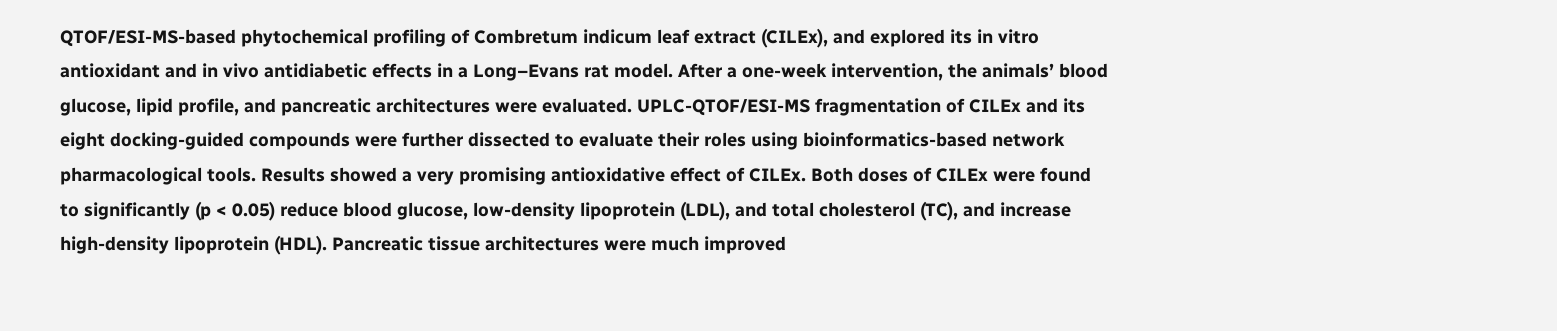QTOF/ESI-MS-based phytochemical profiling of Combretum indicum leaf extract (CILEx), and explored its in vitro antioxidant and in vivo antidiabetic effects in a Long–Evans rat model. After a one-week intervention, the animals’ blood glucose, lipid profile, and pancreatic architectures were evaluated. UPLC-QTOF/ESI-MS fragmentation of CILEx and its eight docking-guided compounds were further dissected to evaluate their roles using bioinformatics-based network pharmacological tools. Results showed a very promising antioxidative effect of CILEx. Both doses of CILEx were found to significantly (p < 0.05) reduce blood glucose, low-density lipoprotein (LDL), and total cholesterol (TC), and increase high-density lipoprotein (HDL). Pancreatic tissue architectures were much improved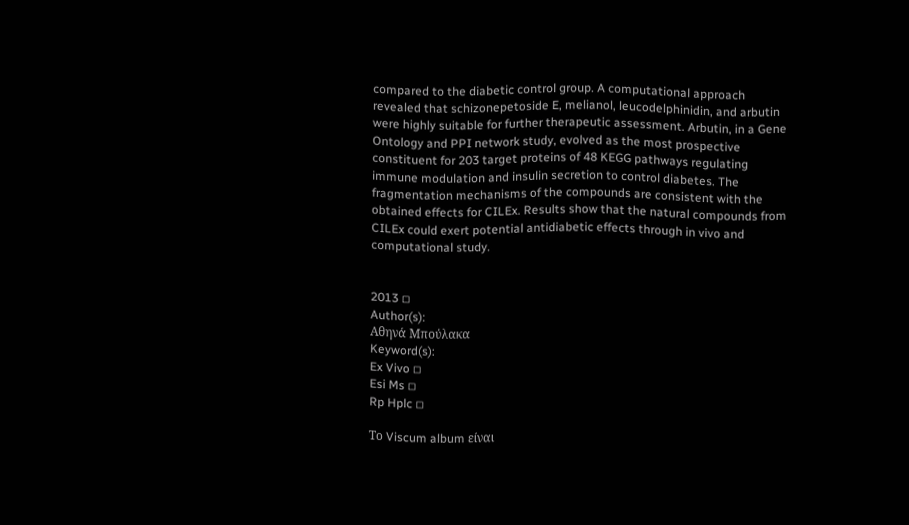compared to the diabetic control group. A computational approach revealed that schizonepetoside E, melianol, leucodelphinidin, and arbutin were highly suitable for further therapeutic assessment. Arbutin, in a Gene Ontology and PPI network study, evolved as the most prospective constituent for 203 target proteins of 48 KEGG pathways regulating immune modulation and insulin secretion to control diabetes. The fragmentation mechanisms of the compounds are consistent with the obtained effects for CILEx. Results show that the natural compounds from CILEx could exert potential antidiabetic effects through in vivo and computational study.


2013 ◽
Author(s):
Αθηνά Μπούλακα
Keyword(s):
Ex Vivo ◽
Esi Ms ◽
Rp Hplc ◽

Το Viscum album είναι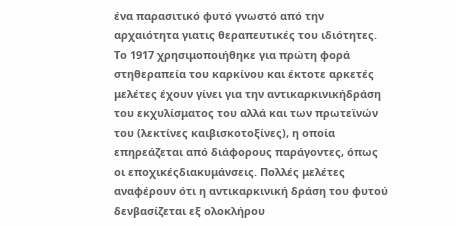ένα παρασιτικό φυτό γνωστό από την αρχαιότητα γιατις θεραπευτικές του ιδιότητες. Το 1917 χρησιμοποιήθηκε για πρώτη φορά στηθεραπεία του καρκίνου και έκτοτε αρκετές μελέτες έχουν γίνει για την αντικαρκινικήδράση του εκχυλίσματος του αλλά και των πρωτεϊνών του (λεκτίνες καιβισκοτοξίνες), η οποία επηρεάζεται από διάφορους παράγοντες, όπως οι εποχικέςδιακυμάνσεις. Πολλές μελέτες αναφέρουν ότι η αντικαρκινική δράση του φυτού δενβασίζεται εξ ολοκλήρου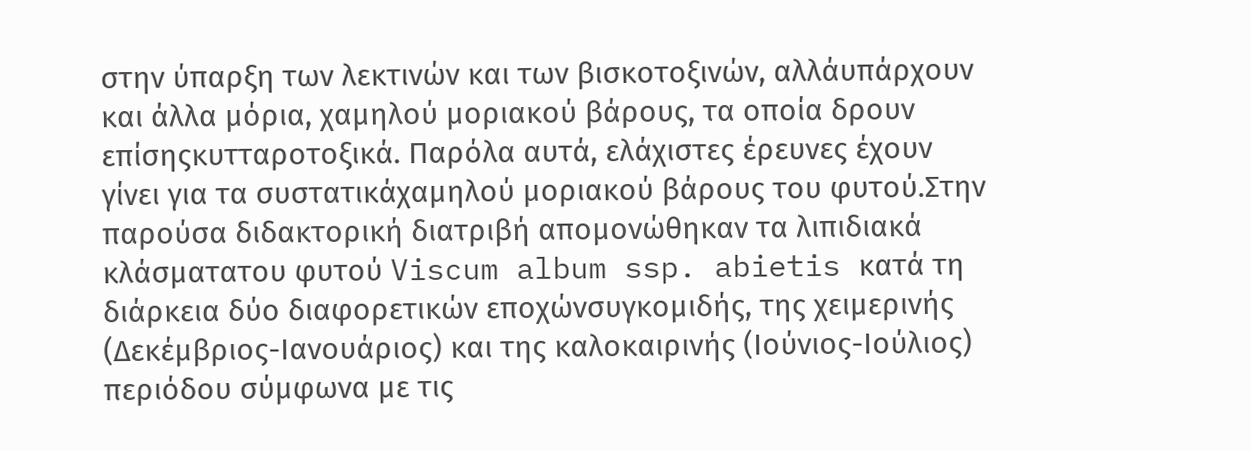στην ύπαρξη των λεκτινών και των βισκοτοξινών, αλλάυπάρχουν και άλλα μόρια, χαμηλού μοριακού βάρους, τα οποία δρουν επίσηςκυτταροτοξικά. Παρόλα αυτά, ελάχιστες έρευνες έχουν γίνει για τα συστατικάχαμηλού μοριακού βάρους του φυτού.Στην παρούσα διδακτορική διατριβή απομονώθηκαν τα λιπιδιακά κλάσματατου φυτού Viscum album ssp. abietis κατά τη διάρκεια δύο διαφορετικών εποχώνσυγκομιδής, της χειμερινής (Δεκέμβριος-Ιανουάριος) και της καλοκαιρινής (Ιούνιος-Ιούλιος) περιόδου σύμφωνα με τις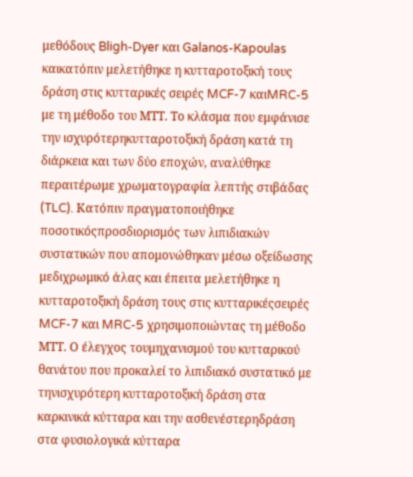μεθόδους Bligh-Dyer και Galanos-Kapoulas καικατόπιν μελετήθηκε η κυτταροτοξική τους δράση στις κυτταρικές σειρές MCF-7 καιMRC-5 με τη μέθοδο του ΜΤΤ. Το κλάσμα που εμφάνισε την ισχυρότερηκυτταροτοξική δράση κατά τη διάρκεια και των δύο εποχών, αναλύθηκε περαιτέρωμε χρωματογραφία λεπτής στιβάδας (TLC). Κατόπιν πραγματοποιήθηκε ποσοτικόςπροσδιορισμός των λιπιδιακών συστατικών που απομονώθηκαν μέσω οξείδωσης μεδιχρωμικό άλας και έπειτα μελετήθηκε η κυτταροτοξική δράση τους στις κυτταρικέςσειρές MCF-7 και MRC-5 χρησιμοποιώντας τη μέθοδο ΜΤΤ. Ο έλεγχος τουμηχανισμού του κυτταρικού θανάτου που προκαλεί το λιπιδιακό συστατικό με τηνισχυρότερη κυτταροτοξική δράση στα καρκινικά κύτταρα και την ασθενέστερηδράση στα φυσιολογικά κύτταρα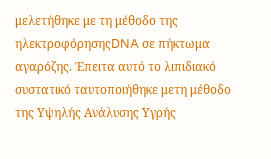μελετήθηκε με τη μέθοδο της ηλεκτροφόρησηςDNA σε πήκτωμα αγαρόζης. Έπειτα αυτό το λιπιδιακό συστατικό ταυτοποιήθηκε μετη μέθοδο της Υψηλής Ανάλυσης Υγρής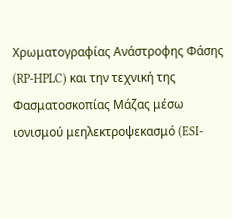Χρωματογραφίας Ανάστροφης Φάσης (RP-HPLC) και την τεχνική της Φασματοσκοπίας Μάζας μέσω ιονισμού μεηλεκτροψεκασμό (ESI-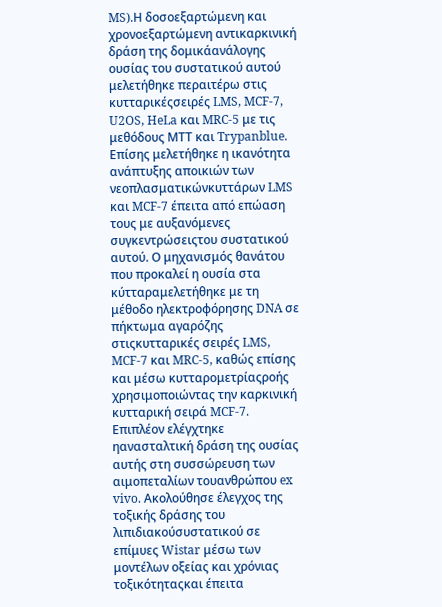MS).Η δοσοεξαρτώμενη και χρονοεξαρτώμενη αντικαρκινική δράση της δομικάανάλογης ουσίας του συστατικού αυτού μελετήθηκε περαιτέρω στις κυτταρικέςσειρές LMS, MCF-7, U2OS, HeLa και MRC-5 με τις μεθόδους ΜΤΤ και Trypanblue. Επίσης μελετήθηκε η ικανότητα ανάπτυξης αποικιών των νεοπλασματικώνκυττάρων LMS και MCF-7 έπειτα από επώαση τους με αυξανόμενες συγκεντρώσειςτου συστατικού αυτού. Ο μηχανισμός θανάτου που προκαλεί η ουσία στα κύτταραμελετήθηκε με τη μέθοδο ηλεκτροφόρησης DNA σε πήκτωμα αγαρόζης στιςκυτταρικές σειρές LMS, MCF-7 και MRC-5, καθώς επίσης και μέσω κυτταρομετρίαςροής χρησιμοποιώντας την καρκινική κυτταρική σειρά MCF-7. Επιπλέον ελέγχτηκε ηανασταλτική δράση της ουσίας αυτής στη συσσώρευση των αιμοπεταλίων τουανθρώπου ex vivo. Ακολούθησε έλεγχος της τοξικής δράσης του λιπιδιακούσυστατικού σε επίμυες Wistar μέσω των μοντέλων οξείας και χρόνιας τοξικότηταςκαι έπειτα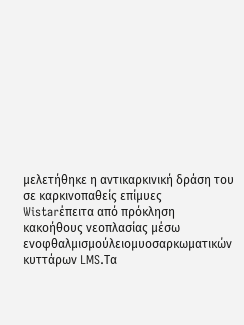μελετήθηκε η αντικαρκινική δράση του σε καρκινοπαθείς επίμυες Wistarέπειτα από πρόκληση κακοήθους νεοπλασίας μέσω ενοφθαλμισμούλειομυοσαρκωματικών κυττάρων LMS.Τα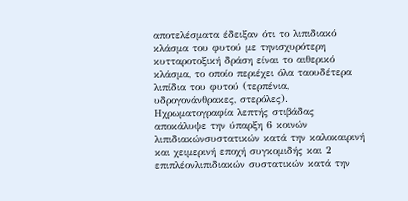αποτελέσματα έδειξαν ότι το λιπιδιακό κλάσμα του φυτού με τηνισχυρότερη κυτταροτοξική δράση είναι το αιθερικό κλάσμα, το οποίο περιέχει όλα ταουδέτερα λιπίδια του φυτού (τερπένια, υδρογονάνθρακες, στερόλες). Ηχρωματογραφία λεπτής στιβάδας αποκάλυψε την ύπαρξη 6 κοινών λιπιδιακώνσυστατικών κατά την καλοκαιρινή και χειμερινή εποχή συγκομιδής και 2 επιπλέονλιπιδιακών συστατικών κατά την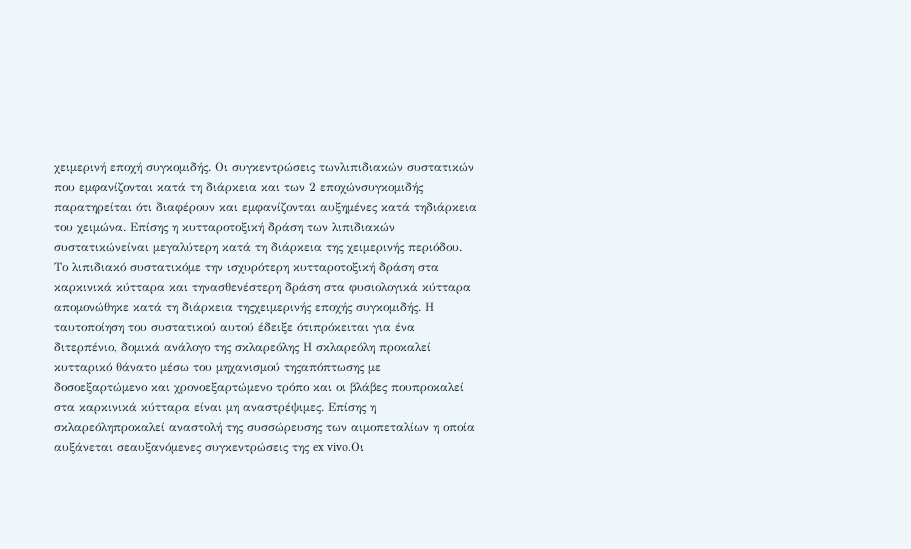χειμερινή εποχή συγκομιδής. Οι συγκεντρώσεις τωνλιπιδιακών συστατικών που εμφανίζονται κατά τη διάρκεια και των 2 εποχώνσυγκομιδής παρατηρείται ότι διαφέρουν και εμφανίζονται αυξημένες κατά τηδιάρκεια του χειμώνα. Επίσης η κυτταροτοξική δράση των λιπιδιακών συστατικώνείναι μεγαλύτερη κατά τη διάρκεια της χειμερινής περιόδου. Το λιπιδιακό συστατικόμε την ισχυρότερη κυτταροτοξική δράση στα καρκινικά κύτταρα και τηνασθενέστερη δράση στα φυσιολογικά κύτταρα απομονώθηκε κατά τη διάρκεια τηςχειμερινής εποχής συγκομιδής. Η ταυτοποίηση του συστατικού αυτού έδειξε ότιπρόκειται για ένα διτερπένιο, δομικά ανάλογο της σκλαρεόλης Η σκλαρεόλη προκαλεί κυτταρικό θάνατο μέσω του μηχανισμού τηςαπόπτωσης με δοσοεξαρτώμενο και χρονοεξαρτώμενο τρόπο και οι βλάβες πουπροκαλεί στα καρκινικά κύτταρα είναι μη αναστρέψιμες. Επίσης η σκλαρεόληπροκαλεί αναστολή της συσσώρευσης των αιμοπεταλίων η οποία αυξάνεται σεαυξανόμενες συγκεντρώσεις της ex vivo.Οι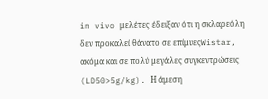in vivo μελέτες έδειξαν ότι η σκλαρεόλη δεν προκαλεί θάνατο σε επίμυεςWistar, ακόμα και σε πολύ μεγάλες συγκεντρώσεις (LD50>5g/kg). Η άμεση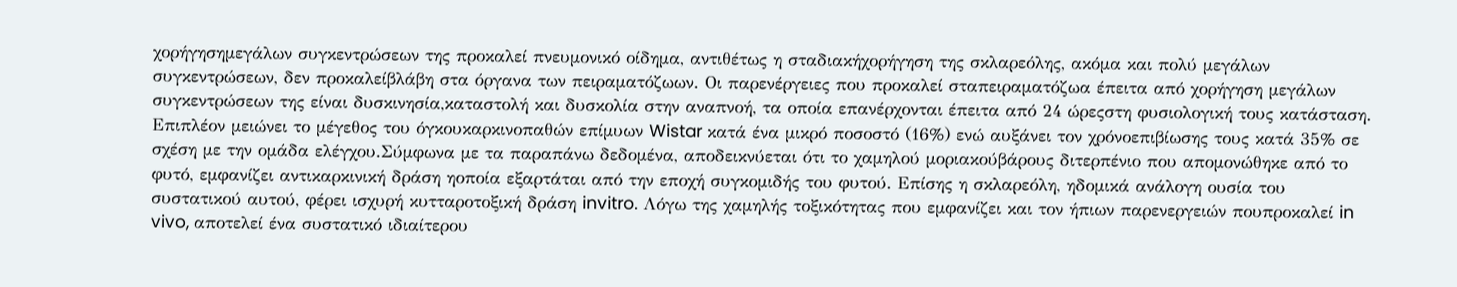χορήγησημεγάλων συγκεντρώσεων της προκαλεί πνευμονικό οίδημα, αντιθέτως η σταδιακήχορήγηση της σκλαρεόλης, ακόμα και πολύ μεγάλων συγκεντρώσεων, δεν προκαλείβλάβη στα όργανα των πειραματόζωων. Οι παρενέργειες που προκαλεί σταπειραματόζωα έπειτα από χορήγηση μεγάλων συγκεντρώσεων της είναι δυσκινησία,καταστολή και δυσκολία στην αναπνοή, τα οποία επανέρχονται έπειτα από 24 ώρεςστη φυσιολογική τους κατάσταση. Επιπλέον μειώνει το μέγεθος του όγκουκαρκινοπαθών επίμυων Wistar κατά ένα μικρό ποσοστό (16%) ενώ αυξάνει τον χρόνοεπιβίωσης τους κατά 35% σε σχέση με την ομάδα ελέγχου.Σύμφωνα με τα παραπάνω δεδομένα, αποδεικνύεται ότι το χαμηλού μοριακούβάρους διτερπένιο που απομονώθηκε από το φυτό, εμφανίζει αντικαρκινική δράση ηοποία εξαρτάται από την εποχή συγκομιδής του φυτού. Επίσης η σκλαρεόλη, ηδομικά ανάλογη ουσία του συστατικού αυτού, φέρει ισχυρή κυτταροτοξική δράση invitro. Λόγω της χαμηλής τοξικότητας που εμφανίζει και τον ήπιων παρενεργειών πουπροκαλεί in vivo, αποτελεί ένα συστατικό ιδιαίτερου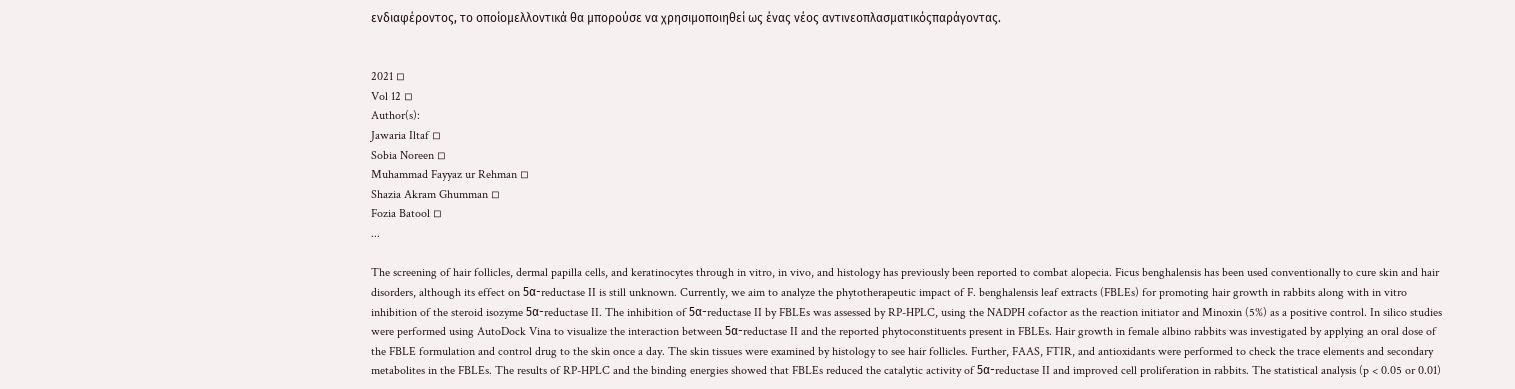ενδιαφέροντος, το οποίομελλοντικά θα μπορούσε να χρησιμοποιηθεί ως ένας νέος αντινεοπλασματικόςπαράγοντας.


2021 ◽
Vol 12 ◽
Author(s):
Jawaria Iltaf ◽
Sobia Noreen ◽
Muhammad Fayyaz ur Rehman ◽
Shazia Akram Ghumman ◽
Fozia Batool ◽
...

The screening of hair follicles, dermal papilla cells, and keratinocytes through in vitro, in vivo, and histology has previously been reported to combat alopecia. Ficus benghalensis has been used conventionally to cure skin and hair disorders, although its effect on 5α-reductase II is still unknown. Currently, we aim to analyze the phytotherapeutic impact of F. benghalensis leaf extracts (FBLEs) for promoting hair growth in rabbits along with in vitro inhibition of the steroid isozyme 5α-reductase II. The inhibition of 5α-reductase II by FBLEs was assessed by RP-HPLC, using the NADPH cofactor as the reaction initiator and Minoxin (5%) as a positive control. In silico studies were performed using AutoDock Vina to visualize the interaction between 5α-reductase II and the reported phytoconstituents present in FBLEs. Hair growth in female albino rabbits was investigated by applying an oral dose of the FBLE formulation and control drug to the skin once a day. The skin tissues were examined by histology to see hair follicles. Further, FAAS, FTIR, and antioxidants were performed to check the trace elements and secondary metabolites in the FBLEs. The results of RP-HPLC and the binding energies showed that FBLEs reduced the catalytic activity of 5α-reductase II and improved cell proliferation in rabbits. The statistical analysis (p < 0.05 or 0.01)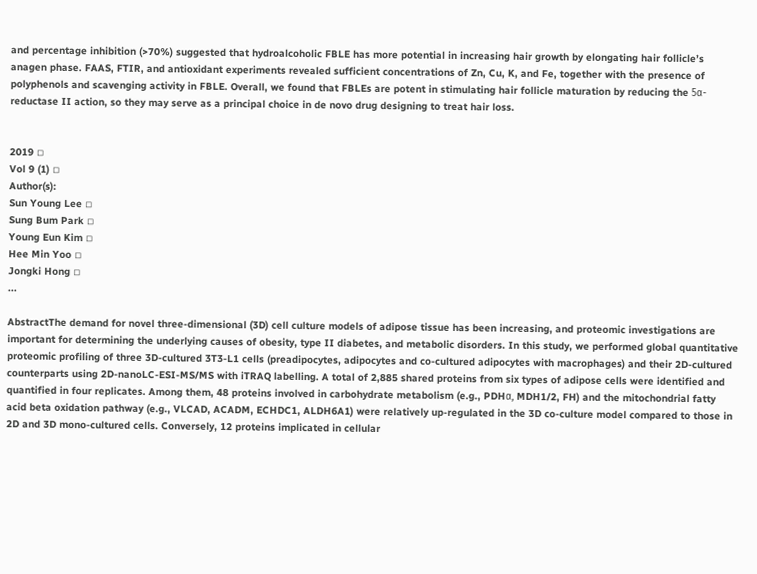and percentage inhibition (>70%) suggested that hydroalcoholic FBLE has more potential in increasing hair growth by elongating hair follicle’s anagen phase. FAAS, FTIR, and antioxidant experiments revealed sufficient concentrations of Zn, Cu, K, and Fe, together with the presence of polyphenols and scavenging activity in FBLE. Overall, we found that FBLEs are potent in stimulating hair follicle maturation by reducing the 5α-reductase II action, so they may serve as a principal choice in de novo drug designing to treat hair loss.


2019 ◽
Vol 9 (1) ◽
Author(s):
Sun Young Lee ◽
Sung Bum Park ◽
Young Eun Kim ◽
Hee Min Yoo ◽
Jongki Hong ◽
...

AbstractThe demand for novel three-dimensional (3D) cell culture models of adipose tissue has been increasing, and proteomic investigations are important for determining the underlying causes of obesity, type II diabetes, and metabolic disorders. In this study, we performed global quantitative proteomic profiling of three 3D-cultured 3T3-L1 cells (preadipocytes, adipocytes and co-cultured adipocytes with macrophages) and their 2D-cultured counterparts using 2D-nanoLC-ESI-MS/MS with iTRAQ labelling. A total of 2,885 shared proteins from six types of adipose cells were identified and quantified in four replicates. Among them, 48 proteins involved in carbohydrate metabolism (e.g., PDHα, MDH1/2, FH) and the mitochondrial fatty acid beta oxidation pathway (e.g., VLCAD, ACADM, ECHDC1, ALDH6A1) were relatively up-regulated in the 3D co-culture model compared to those in 2D and 3D mono-cultured cells. Conversely, 12 proteins implicated in cellular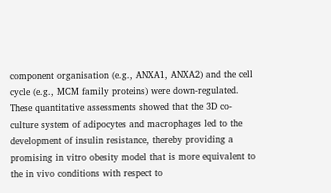component organisation (e.g., ANXA1, ANXA2) and the cell cycle (e.g., MCM family proteins) were down-regulated. These quantitative assessments showed that the 3D co-culture system of adipocytes and macrophages led to the development of insulin resistance, thereby providing a promising in vitro obesity model that is more equivalent to the in vivo conditions with respect to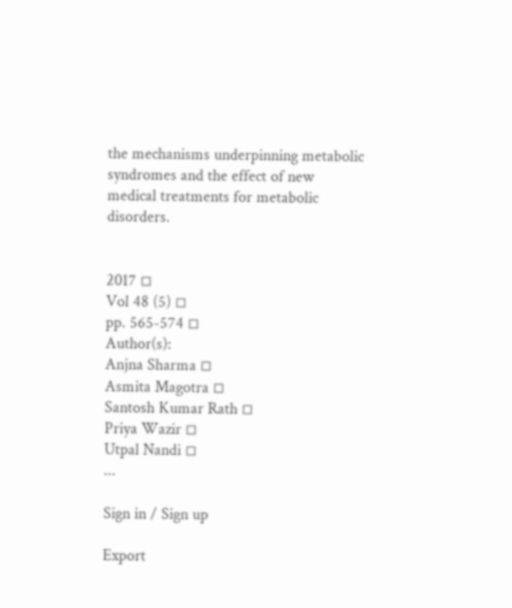the mechanisms underpinning metabolic syndromes and the effect of new medical treatments for metabolic disorders.


2017 ◽
Vol 48 (5) ◽
pp. 565-574 ◽
Author(s):
Anjna Sharma ◽
Asmita Magotra ◽
Santosh Kumar Rath ◽
Priya Wazir ◽
Utpal Nandi ◽
...

Sign in / Sign up

Export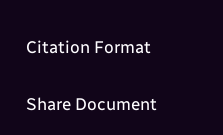Citation Format

Share Document